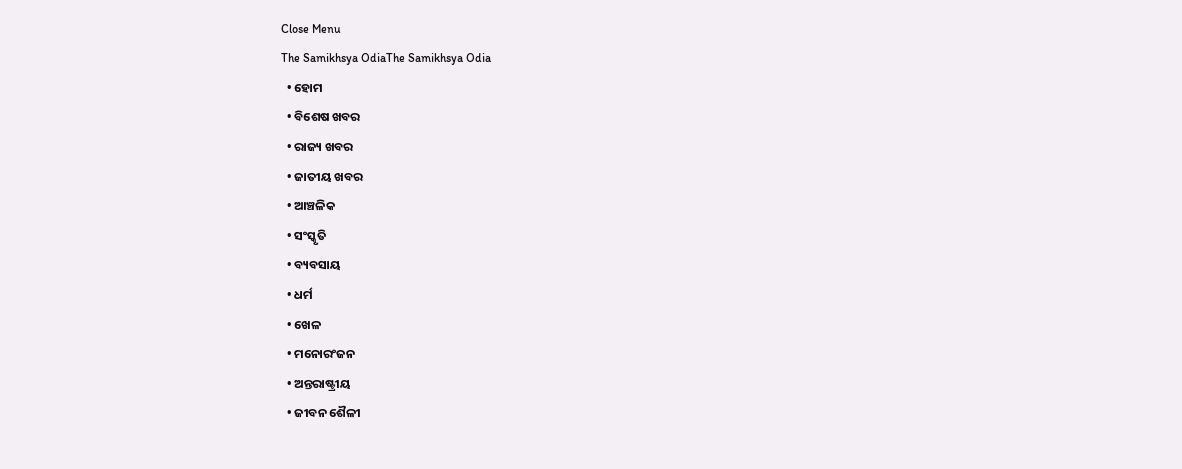Close Menu
The Samikhsya OdiaThe Samikhsya Odia
  • ହୋମ
  • ବିଶେଷ ଖବର
  • ରାଜ୍ୟ ଖବର
  • ଜାତୀୟ ଖବର
  • ଆଞ୍ଚଳିକ
  • ସଂସ୍କୃତି
  • ବ୍ୟବସାୟ
  • ଧର୍ମ
  • ଖେଳ
  • ମନୋରଂଜନ
  • ଅନ୍ତରାଷ୍ଟ୍ରୀୟ
  • ଜୀବନ ଶୈଳୀ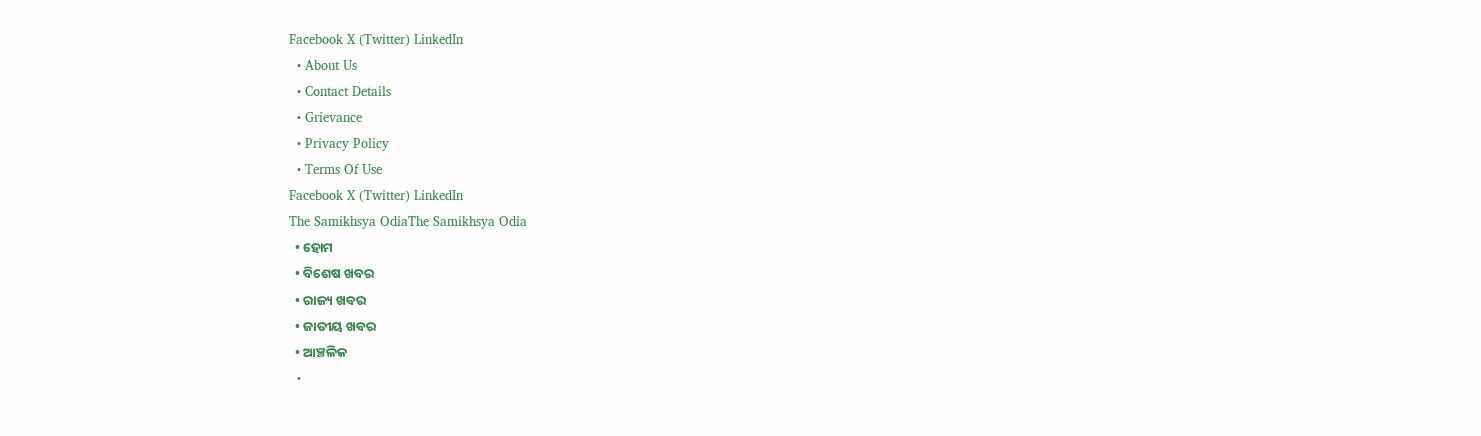Facebook X (Twitter) LinkedIn
  • About Us
  • Contact Details
  • Grievance
  • Privacy Policy
  • Terms Of Use
Facebook X (Twitter) LinkedIn
The Samikhsya OdiaThe Samikhsya Odia
  • ହୋମ
  • ବିଶେଷ ଖବର
  • ରାଜ୍ୟ ଖବର
  • ଜାତୀୟ ଖବର
  • ଆଞ୍ଚଳିକ
  •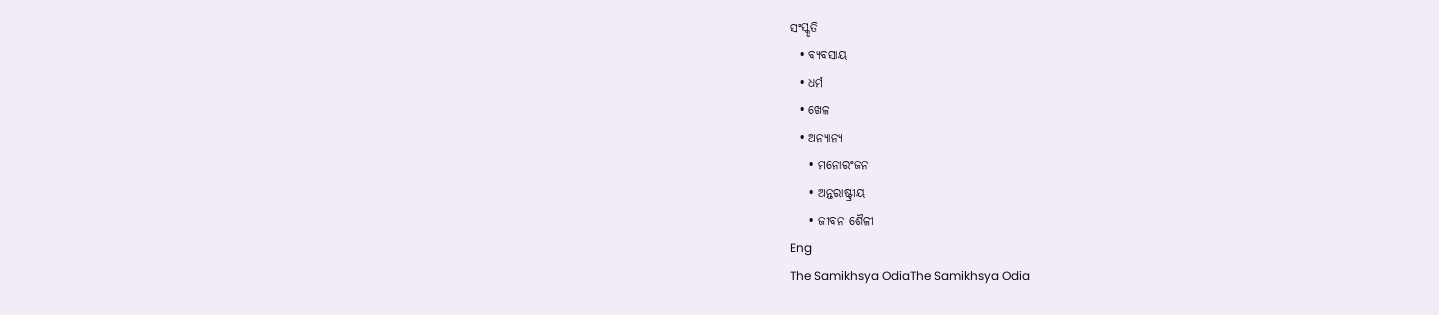ସଂସ୍କୃତି
  • ବ୍ୟବସାୟ
  • ଧର୍ମ
  • ଖେଳ
  • ଅନ୍ୟାନ୍ୟ
    • ମନୋରଂଜନ
    • ଅନ୍ତରାଷ୍ଟ୍ରୀୟ
    • ଜୀବନ ଶୈଳୀ
Eng
The Samikhsya OdiaThe Samikhsya Odia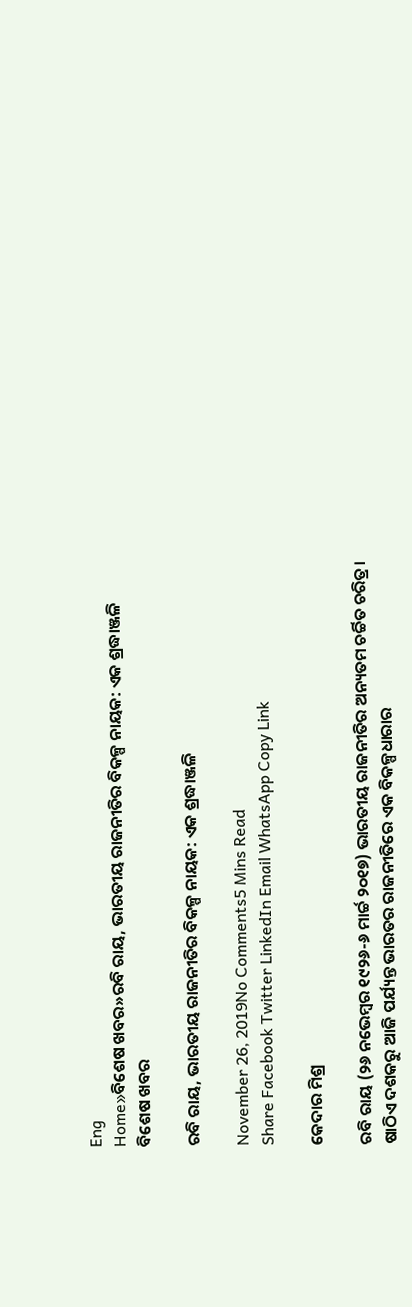Eng
Home»ବିଶେଷ ଖବର»ରବି ରାୟ, ଭାରତୀୟ ରାଜନୀତିର ବିକଳ୍ପ ନାୟକ: ଏକ ଶ୍ରଦ୍ଧାଞ୍ଜଳି
ବିଶେଷ ଖବର

ରବି ରାୟ, ଭାରତୀୟ ରାଜନୀତିର ବିକଳ୍ପ ନାୟକ: ଏକ ଶ୍ରଦ୍ଧାଞ୍ଜଳି

November 26, 2019No Comments5 Mins Read
Share Facebook Twitter LinkedIn Email WhatsApp Copy Link

କେଦାର ମିଶ୍ର

ରବି ରାୟ (୨୬ ନଭେମ୍ବର ୧୯୨୬-୬ ମାର୍ଚ୍ଚ ୨୦୧୭) ଭାରତୀୟ ରାଜନୀତିର ଅନ୍ୟତମ ଚର୍ଚ୍ଚିତ ଚରିତ୍ର। ଷାଠିଏ ଦଶକରୁ ଆଜି ପର୍ଯ୍ୟନ୍ତ ଭାରତର ରାଜନୀତିରେ ଏକ ବିକଳ୍ପଧାରାର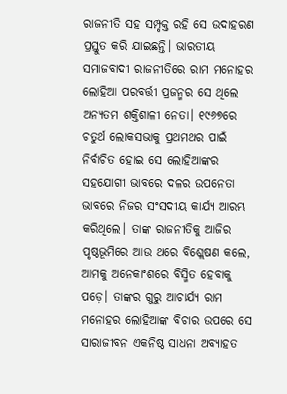ରାଜନୀତି ସହ ସମ୍ପୃକ୍ତ ରହି ସେ ଉଦାହରଣ ପ୍ରସ୍ତୁତ କରି ଯାଇଛନ୍ତି। ଭାରତୀୟ ସମାଜବାଦୀ ରାଜନୀତିରେ ରାମ ମନୋହର ଲୋହିଆ ପରବର୍ତ୍ତୀ ପ୍ରଜନ୍ମର ସେ ଥିଲେ ଅନ୍ୟତମ ଶକ୍ତିଶାଳୀ ନେତା। ୧୯୬୭ରେ ଚତୁର୍ଥ ଲୋକସଭାକୁ ପ୍ରଥମଥର ପାଇଁ ନିର୍ବାଚିତ ହୋଇ ସେ ଲୋହିଆଙ୍କର ସହଯୋଗୀ ଭାବରେ ଦଳର ଉପନେତା ଭାବରେ ନିଜର ସଂସଦୀୟ କାର୍ଯ୍ୟ ଆରମ୍ଭ କରିଥିଲେ। ତାଙ୍କ ରାଜନୀତିକୁ ଆଜିର ପୃଷ୍ଠଭୂମିରେ ଆଉ ଥରେ ବିଶ୍ଲେଷଣ କଲେ, ଆମକୁ ଅନେକାଂଶରେ ବିସ୍ମିତ ହେବାକୁ ପଡ଼େ। ତାଙ୍କର ଗୁରୁ ଆଚାର୍ଯ୍ୟ ରାମ ମନୋହର ଲୋହିଆଙ୍କ ବିଚାର ଉପରେ ସେ  ସାରାଜୀବନ ଏକନିଷ୍ଠ ସାଧନା ଅବ୍ୟାହତ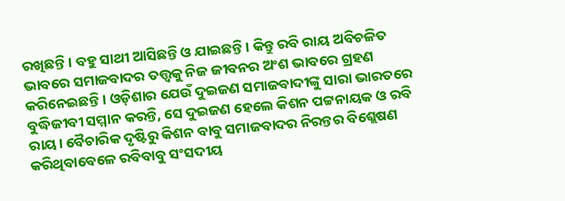ରଖିଛନ୍ତି। ବହୁ ସାଥୀ ଆସିଛନ୍ତି ଓ ଯାଇଛନ୍ତି। କିନ୍ତୁ ରବି ରାୟ ଅବିଚଳିତ ଭାବରେ ସମାଜବାଦର ତତ୍ତ୍ବକୁ ନିଜ ଜୀବନର ଅଂଶ ଭାବରେ ଗ୍ରହଣ କରିନେଇଛନ୍ତି। ଓଡ଼ିଶାର ଯେଉଁ ଦୁଇଜଣ ସମାଜବାଦୀଙ୍କୁ ସାରା ଭାରତରେ ବୁଦ୍ଧିଜୀବୀ ସମ୍ମାନ କରନ୍ତି, ସେ ଦୁଇଜଣ ହେଲେ କିଶନ ପଟ୍ଟନାୟକ ଓ ରବି ରାୟ। ବୈଚାରିକ ଦୃଷ୍ଟିରୁ କିଶନ ବାବୁ ସମାଜବାଦର ନିରନ୍ତର ବିଶ୍ଲେଷଣ କରିଥିବାବେଳେ ରବିବାବୁ ସଂସଦୀୟ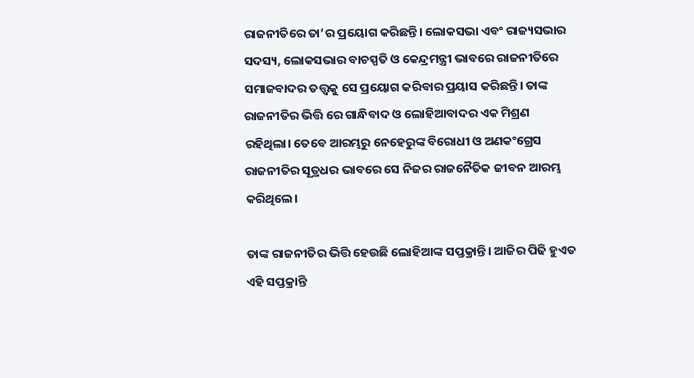ରାଜନୀତିରେ ତା’ର ପ୍ରୟୋଗ କରିଛନ୍ତି। ଲୋକସଭା ଏବଂ ରାଜ୍ୟସଭାର ସଦସ୍ୟ, ଲୋକସଭାର ବାଚସ୍ପତି ଓ କେନ୍ଦ୍ରମନ୍ତ୍ରୀ ଭାବରେ ରାଜନୀତିରେ ସମାଜବାଦର ତତ୍ତ୍ବକୁ ସେ ପ୍ରୟୋଗ କରିବାର ପ୍ରୟାସ କରିଛନ୍ତି। ତାଙ୍କ ରାଜନୀତିର ଭିତ୍ତି ରେ ଗାନ୍ଧିବାଦ ଓ ଲୋହିଆବାଦର ଏକ ମିଶ୍ରଣ ରହିଥିଲା। ତେବେ ଆରମ୍ଭରୁ ନେହେରୁଙ୍କ ବିରୋଧୀ ଓ ଅଣକଂଗ୍ରେସ ରାଜନୀତିର ସୂତ୍ରଧର ଭାବରେ ସେ ନିଜର ରାଜନୈତିକ ଜୀବନ ଆରମ୍ଭ କରିଥିଲେ।

ତାଙ୍କ ରାଜନୀତିର ଭିତ୍ତି ହେଉଛି ଲୋହିଆଙ୍କ ସପ୍ତକ୍ରାନ୍ତି। ଆଜିର ପିଢି ହୁଏତ ଏହି ସପ୍ତକ୍ରାନ୍ତି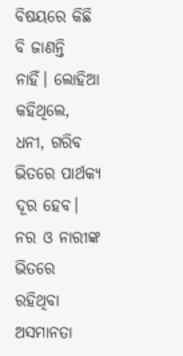ବିଷୟରେ କିଛି ବି ଜାଣନ୍ତି ନାହିଁ। ଲୋହିଆ କହିଥିଲେ, ଧନୀ, ଗରିବ ଭିତରେ ପାର୍ଥକ୍ୟ ଦୂର ହେବ। ନର ଓ ନାରୀଙ୍କ ଭିତରେ ରହିଥିବା ଅସମାନତା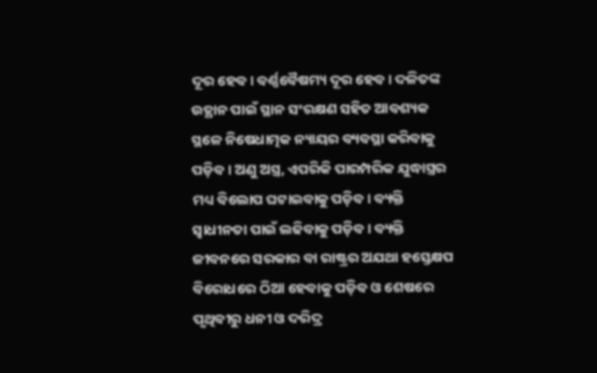ଦୂର ହେବ। ବର୍ଣ୍ଣବୈଷମ୍ୟ ଦୂର ହେବ। ଦଳିତଙ୍କ ଉତ୍ଥାନ ପାଇଁ ସ୍ଥାନ ସଂରକ୍ଷଣ ସହିତ ଆବଶ୍ୟକ ସ୍ଥଳେ ନିଷେଧାତ୍ମକ ନ୍ୟାୟର ବ୍ୟବସ୍ଥା କରିବାକୁ ପଡ଼ିବ। ଅଣୁ ଅସ୍ତ୍ର, ଏପରିକି ପାରମ୍ପରିକ ଯୁଦ୍ଧାସ୍ତ୍ରର ମଧ୍ୟ ବିଲୋପ ଘଟାଇବାକୁ ପଡ଼ିବ। ବ୍ୟକ୍ତି ସ୍ବାଧୀନତା ପାଇଁ ଲଢିବାକୁ ପଡ଼ିବ। ବ୍ୟକ୍ତି ଜୀବନରେ ସରକାର ବା ରାଷ୍ଟ୍ରର ଅଯଥା ହସ୍ତେକ୍ଷପ ବିରୋଧରେ ଠିଆ ହେବାକୁ ପଡ଼ିବ ଓ ଶେଷରେ ପୃଥିବୀରୁ ଧନୀ ଓ ଦରିଦ୍ର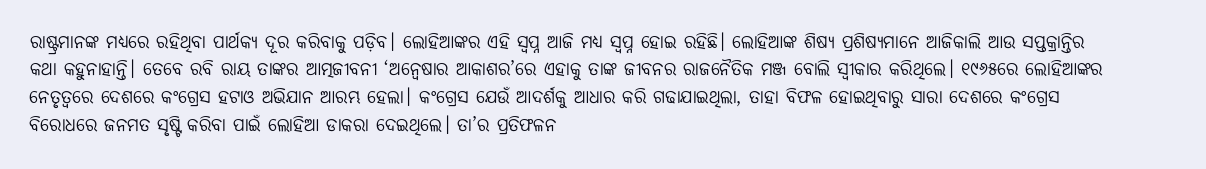ରାଷ୍ଟ୍ରମାନଙ୍କ ମଧ୍ୟରେ ରହିଥିବା ପାର୍ଥକ୍ୟ ଦୂର କରିବାକୁ ପଡ଼ିବ। ଲୋହିଆଙ୍କର ଏହି ସ୍ବପ୍ନ ଆଜି ମଧ୍ୟ ସ୍ବପ୍ନ ହୋଇ ରହିଛି। ଲୋହିଆଙ୍କ ଶିଷ୍ୟ ପ୍ରଶିଷ୍ୟମାନେ ଆଜିକାଲି ଆଉ ସପ୍ତକ୍ରାନ୍ତିର କଥା କହୁନାହାନ୍ତି। ତେବେ ରବି ରାୟ ତାଙ୍କର ଆତ୍ମଜୀବନୀ ‘ଅନ୍ବେଷାର ଆକାଶର’ରେ ଏହାକୁ ତାଙ୍କ ଜୀବନର ରାଜନୈତିକ ମଞ୍ଜ ବୋଲି ସ୍ବୀକାର କରିଥିଲେ। ୧୯୬୫ରେ ଲୋହିଆଙ୍କର ନେତୃତ୍ବରେ ଦେଶରେ କଂଗ୍ରେସ ହଟାଓ ଅଭିଯାନ ଆରମ୍ଭ ହେଲା। କଂଗ୍ରେସ ଯେଉଁ ଆଦର୍ଶକୁ ଆଧାର କରି ଗଢାଯାଇଥିଲା, ତାହା ବିଫଳ ହୋଇଥିବାରୁ ସାରା ଦେଶରେ କଂଗ୍ରେସ ବିରୋଧରେ ଜନମତ ସୃଷ୍ଟି କରିବା ପାଇଁ ଲୋହିଆ ଡାକରା ଦେଇଥିଲେ। ତା’ର ପ୍ରତିଫଳନ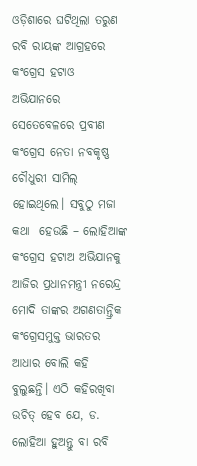ଓଡ଼ିଶାରେ ଘଟିଥିଲା ତରୁଣ ରବି ରାୟଙ୍କ ଆଗ୍ରହରେ କଂଗ୍ରେସ ହଟାଓ ଅଭିଯାନରେ ସେତେବେଳରେ ପ୍ରବୀଣ କଂଗ୍ରେସ ନେତା ନବକୃଷ୍ଣ ଚୌଧୁରୀ ସାମିଲ୍‌ ହୋଇଥିଲେ। ସବୁଠୁ ମଜା କଥା  ହେଉଛି – ଲୋହିଆଙ୍କ କଂଗ୍ରେସ ହଟାଅ ଅଭିଯାନକୁ ଆଜିର ପ୍ରଧାନମନ୍ତ୍ରୀ ନରେନ୍ଦ୍ର ମୋଦି ତାଙ୍କର ଅଗଣତାନ୍ତ୍ରିକ କଂଗ୍ରେସମୁକ୍ତ ଭାରତର ଆଧାର ବୋଲି କହି ବୁଲୁଛନ୍ତି। ଏଠି କହିରଖିବା ଉଚିତ୍‌ ହେବ ଯେ, ଡ. ଲୋହିଆ ହୁଅନ୍ତୁ ବା ରବି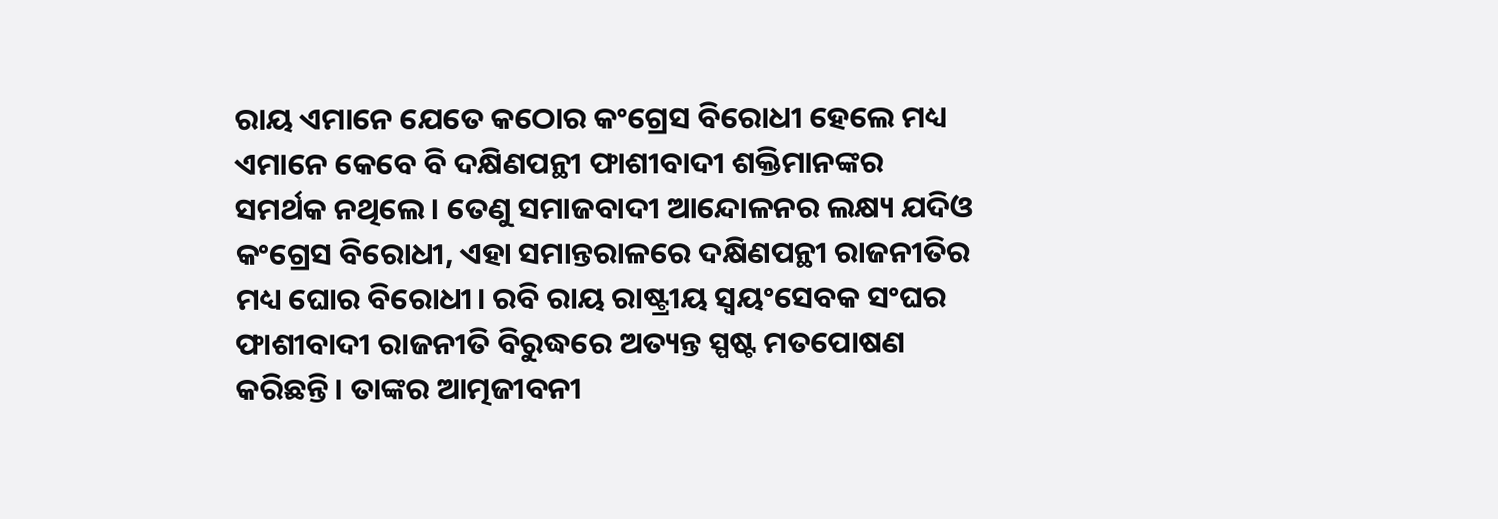ରାୟ ଏମାନେ ଯେତେ କଠୋର କଂଗ୍ରେସ ବିରୋଧୀ ହେଲେ ମଧ୍ୟ ଏମାନେ କେବେ ବି ଦକ୍ଷିଣପନ୍ଥୀ ଫାଶୀବାଦୀ ଶକ୍ତିମାନଙ୍କର ସମର୍ଥକ ନଥିଲେ। ତେଣୁ ସମାଜବାଦୀ ଆନ୍ଦୋଳନର ଲକ୍ଷ୍ୟ ଯଦିଓ କଂଗ୍ରେସ ବିରୋଧୀ, ଏହା ସମାନ୍ତରାଳରେ ଦକ୍ଷିଣପନ୍ଥୀ ରାଜନୀତିର ମଧ୍ୟ ଘୋର ବିରୋଧୀ। ରବି ରାୟ ରାଷ୍ଟ୍ରୀୟ ସ୍ବୟଂସେବକ ସଂଘର ଫାଶୀବାଦୀ ରାଜନୀତି ବିରୁଦ୍ଧରେ ଅତ୍ୟନ୍ତ ସ୍ପଷ୍ଟ ମତପୋଷଣ କରିଛନ୍ତି। ତାଙ୍କର ଆତ୍ମଜୀବନୀ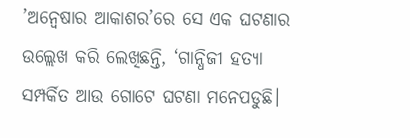’ଅନ୍ବେଷାର ଆକାଶର’ରେ ସେ ଏକ ଘଟଣାର ଉଲ୍ଲେଖ କରି ଲେଖିଛନ୍ତି, ‘ଗାନ୍ଧିଜୀ ହତ୍ୟା ସମ୍ପର୍କିତ ଆଉ ଗୋଟେ ଘଟଣା ମନେପଡୁଛି।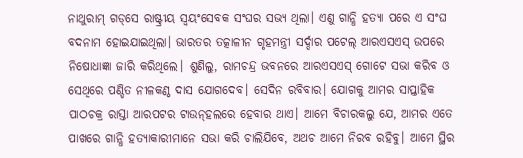ନାଥୁରାମ୍‌ ଗଡ୍‌ସେ ରାଷ୍ଟ୍ରୀୟ ସ୍ବୟଂସେବକ ସଂଘର ସଭ୍ୟ ଥିଲା। ଏଣୁ ଗାନ୍ଧି ହତ୍ୟା ପରେ ଏ ସଂଘ ବଦନାମ ହୋଇଯାଇଥିଲା। ଭାରତର ତତ୍କାଳୀନ ଗୃହମନ୍ତ୍ରୀ ସର୍ଦ୍ଦାର ପଟେଲ୍‌ ଆରଏସଏସ୍‌ ଉପରେ ନିଷୋଧାଜ୍ଞା ଜାରି କରିଥିଲେ। ଶୁଣିଲୁ, ରାମଚନ୍ଦ୍ର ଭବନରେ ଆରଏସଏସ୍‌ ଗୋଟେ ସଭା କରିବ ଓ ସେଥିରେ ପଣ୍ଡିତ ନୀଳକଣ୍ଠ ଦାସ ଯୋଗଦେବ। ସେଦିନ ରବିବାର। ଯୋଗକୁ ଆମର ସାପ୍ତାହିକ ପାଠଚକ୍ର ରାସ୍ତା ଆରପଟର ଟାଉନ୍‌ହଲରେ ହେବାର ଥାଏ। ଆମେ ବିଚାରକଲୁ ଯେ, ଆମର ଏତେ ପାଖରେ ଗାନ୍ଧି ହତ୍ୟାକାରୀମାନେ ସଭା କରି ଚାଲିଯିବେ, ଅଥଚ ଆମେ ନିରବ ରହିବୁ। ଆମେ ସ୍ଥିର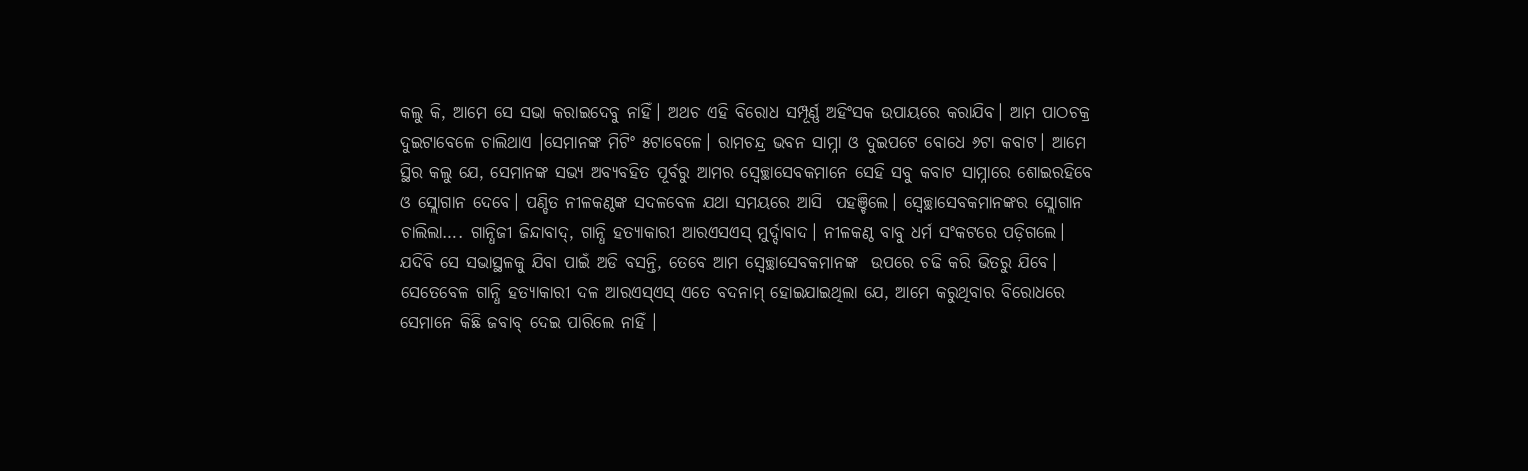କଲୁ କି, ଆମେ ସେ ସଭା କରାଇଦେବୁ ନାହିଁ। ଅଥଚ ଏହି ବିରୋଧ ସମ୍ପୂର୍ଣ୍ଣ ଅହିଂସକ ଉପାୟରେ କରାଯିବ। ଆମ ପାଠଚକ୍ର ଦୁଇଟାବେଳେ ଚାଲିଥାଏ ।ସେମାନଙ୍କ ମିଟିଂ ୫ଟାବେଳେ। ରାମଚନ୍ଦ୍ର ଭବନ ସାମ୍ନା ଓ ଦୁଇପଟେ ବୋଧେ ୬ଟା କବାଟ। ଆମେ ସ୍ଥିର କଲୁ ଯେ, ସେମାନଙ୍କ ସଭ୍ୟ ଅବ୍ୟବହିତ ପୂର୍ବରୁ ଆମର ସ୍ବେଚ୍ଛାସେବକମାନେ ସେହି ସବୁ କବାଟ ସାମ୍ନାରେ ଶୋଇରହିବେ ଓ ସ୍ଲୋଗାନ ଦେବେ। ପଣ୍ଡିତ ନୀଳକଣ୍ଠଙ୍କ ସଦଳବେଳ ଯଥା ସମୟରେ ଆସି  ପହଞ୍ଚିଲେ। ସ୍ବେଚ୍ଛାସେବକମାନଙ୍କର ସ୍ଲୋଗାନ ଚାଲିଲା…. ଗାନ୍ଧିଜୀ ଜିନ୍ଦାବାଦ୍‌, ଗାନ୍ଧି ହତ୍ୟାକାରୀ ଆରଏସଏସ୍‌ ମୁର୍ଦ୍ଦାବାଦ। ନୀଳକଣ୍ଠ ବାବୁ ଧର୍ମ ସଂକଟରେ ପଡ଼ିଗଲେ। ଯଦିବି ସେ ସଭାସ୍ଥଳକୁ ଯିବା ପାଇଁ ଅଡି ବସନ୍ତି, ତେବେ ଆମ ସ୍ବେଚ୍ଛାସେବକମାନଙ୍କ  ଉପରେ ଚଢି କରି ଭିତରୁ ଯିବେ। ସେତେବେଳ ଗାନ୍ଧି ହତ୍ୟାକାରୀ ଦଳ ଆରଏସ୍‌ଏସ୍‌ ଏତେ ବଦନାମ୍‌ ହୋଇଯାଇଥିଲା ଯେ, ଆମେ କରୁଥିବାର ବିରୋଧରେ ସେମାନେ କିଛି ଜବାବ୍‌ ଦେଇ ପାରିଲେ ନାହିଁ ।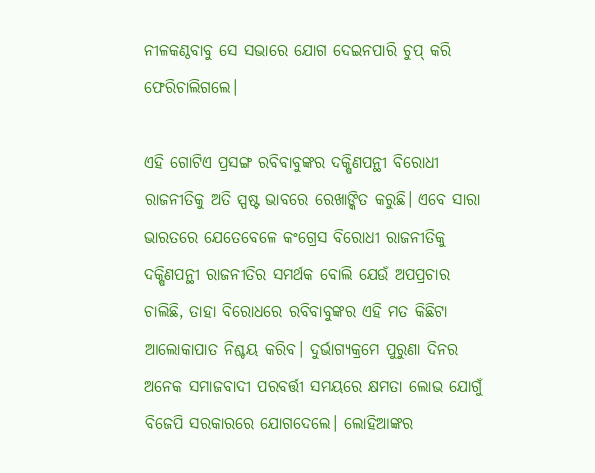ନୀଳକଣ୍ଠବାବୁ ସେ ସଭାରେ ଯୋଗ ଦେଇନପାରି ଚୁପ୍‌ କରି ଫେରିଚାଲିଗଲେ।

ଏହି ଗୋଟିଏ ପ୍ରସଙ୍ଗ ରବିବାବୁଙ୍କର ଦକ୍ଷିଣପନ୍ଥୀ ବିରୋଧୀ ରାଜନୀତିକୁ ଅତି ସ୍ପଷ୍ଟ ଭାବରେ ରେଖାଙ୍କିତ କରୁଛି। ଏବେ ସାରା ଭାରତରେ ଯେତେବେଳେ କଂଗ୍ରେସ ବିରୋଧୀ ରାଜନୀତିକୁ ଦକ୍ଷିଣପନ୍ଥୀ ରାଜନୀତିର ସମର୍ଥକ ବୋଲି ଯେଉଁ ଅପପ୍ରଚାର ଚାଲିଛି, ତାହା ବିରୋଧରେ ରବିବାବୁଙ୍କର ଏହି ମତ କିଛିଟା ଆଲୋକାପାତ ନିଶ୍ଚୟ କରିବ। ଦୁର୍ଭାଗ୍ୟକ୍ରମେ ପୁରୁଣା ଦିନର ଅନେକ ସମାଜବାଦୀ ପରବର୍ତ୍ତୀ ସମୟରେ କ୍ଷମତା ଲୋଭ ଯୋଗୁଁ ବିଜେପି ସରକାରରେ ଯୋଗଦେଲେ। ଲୋହିଆଙ୍କର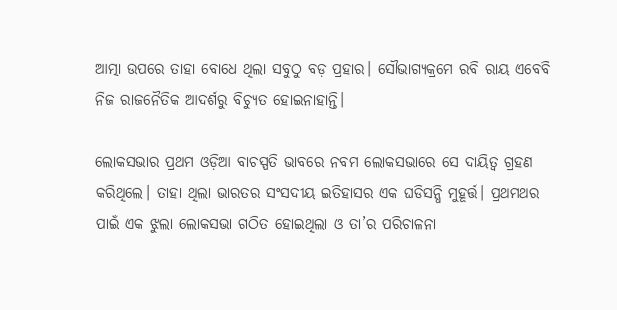ଆତ୍ମା ଉପରେ ତାହା ବୋଧେ ଥିଲା ସବୁଠୁ ବଡ଼ ପ୍ରହାର। ସୌଭାଗ୍ୟକ୍ରମେ ରବି ରାୟ ଏବେବି ନିଜ ରାଜନୈତିକ ଆଦର୍ଶରୁ ବିଚ୍ୟୁତ ହୋଇନାହାନ୍ତି।

ଲୋକସଭାର ପ୍ରଥମ ଓଡ଼ିଆ ବାଚସ୍ପତି ଭାବରେ ନବମ ଲୋକସଭାରେ ସେ ଦାୟିତ୍ବ ଗ୍ରହଣ କରିଥିଲେ। ତାହା ଥିଲା ଭାରତର ସଂସଦୀୟ ଇତିହାସର ଏକ ଘଡିସନ୍ଧି ମୁହୂର୍ତ୍ତ। ପ୍ରଥମଥର ପାଇଁ ଏକ ଝୁଲା ଲୋକସଭା ଗଠିତ ହୋଇଥିଲା ଓ ତା’ର ପରିଚାଳନା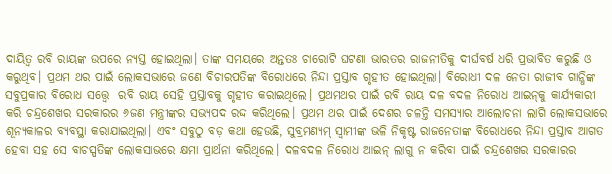ଦାୟିତ୍ବ ରବି ରାୟଙ୍କ ଉପରେ ନ୍ୟସ୍ତ ହୋଇଥିଲା। ତାଙ୍କ ସମୟରେ ଅନ୍ତତଃ ଚାରୋଟି ଘଟଣା ଭାରତର ରାଜନୀତିକୁ ଦୀର୍ଘବର୍ଷ ଧରି ପ୍ରଭାବିତ କରୁଛି ଓ କରୁଥିବ। ପ୍ରଥମ ଥର ପାଇଁ ଲୋକସଭାରେ ଜଣେ ବିଚାରପତିଙ୍କ ବିରୋଧରେ ନିନ୍ଦା ପ୍ରସ୍ତାବ ଗୃହୀତ ହୋଇଥିଲା। ବିରୋଧୀ ଦଳ ନେତା ରାଜୀବ ଗାନ୍ଧିଙ୍କ ସବୁପ୍ରକାର ବିରୋଧ ସତ୍ତ୍ବେ  ରବି ରାୟ ସେହି ପ୍ରସ୍ତାବକୁ ଗୃହୀତ କରାଇଥିଲେ। ପ୍ରଥମଥର ପାଇଁ ରବି ରାୟ ଦଳ ବଦଳ ନିରୋଧ ଆଇନ୍‌କୁ କାର୍ଯ୍ୟକାରୀ କରି ଚନ୍ଦ୍ରଶେଖର ସରକାରର ୬ଜଣ ମନ୍ତ୍ରୀଙ୍କର ସଭ୍ୟପଦ ରଦ୍ଦ କରିଥିଲେ। ପ୍ରଥମ ଥର ପାଇଁ ଦେଶର ଚଳନ୍ତି ସମସ୍ୟାର ଆଲୋଚନା ଲାଗି ଲୋକସଭାରେ ଶୂନ୍ୟକାଳର ବ୍ୟବସ୍ଥା କରାଯାଇଥିଲା। ଏବଂ ସବୁଠୁ ବଡ଼ କଥା ହେଉଛି, ସୁବ୍ରମଣ୍ୟମ୍‌ ସ୍ବାମୀଙ୍କ ଭଳି ନିକୃଷ୍ଟ ରାଜନେତାଙ୍କ ବିରୋଧରେ ନିନ୍ଦା ପ୍ରସ୍ତାବ ଆଗତ ହେବା ସହ ସେ ବାଚସ୍ପତିଙ୍କ ଲୋକସାଭରେ କ୍ଷମା ପ୍ରାର୍ଥନା କରିଥିଲେ। ଦଳବଦଳ ନିରୋଧ ଆଇନ୍‌ ଲାଗୁ ନ କରିବା ପାଇଁ ଚନ୍ଦ୍ରଶେଖର ସରକାରର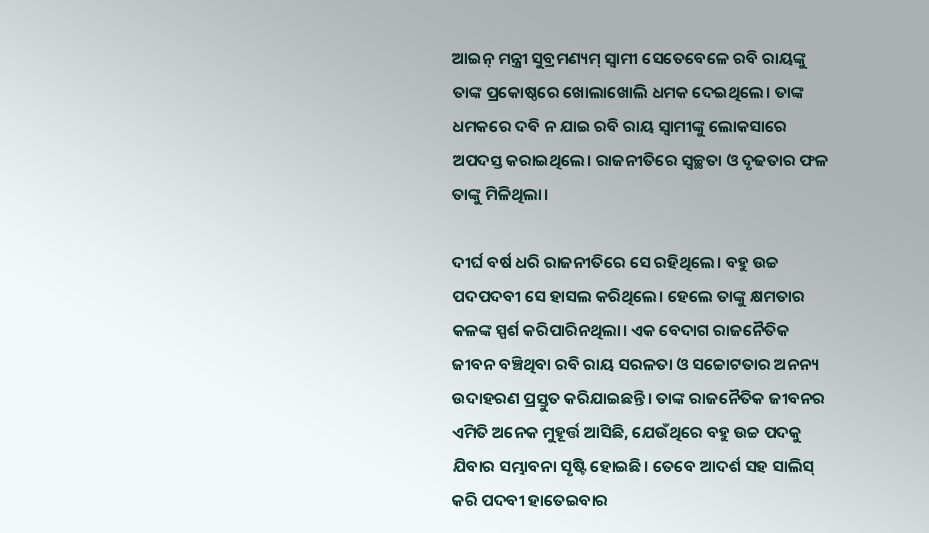ଆଇନ୍‌ ମନ୍ତ୍ରୀ ସୁବ୍ରମଣ୍ୟମ୍‌ ସ୍ବାମୀ ସେତେବେଳେ ରବି ରାୟଙ୍କୁ ତାଙ୍କ ପ୍ରକୋଷ୍ଠରେ ଖୋଲାଖୋଲି ଧମକ ଦେଇଥିଲେ। ତାଙ୍କ ଧମକରେ ଦବି ନ ଯାଇ ରବି ରାୟ ସ୍ବାମୀଙ୍କୁ ଲୋକସାରେ ଅପଦସ୍ତ କରାଇଥିଲେ। ରାଜନୀତିରେ ସ୍ବଚ୍ଛତା ଓ ଦୃଢତାର ଫଳ ତାଙ୍କୁ ମିଳିଥିଲା।

ଦୀର୍ଘ ବର୍ଷ ଧରି ରାଜନୀତିରେ ସେ ରହିଥିଲେ। ବହୁ ଉଚ୍ଚ ପଦପଦବୀ ସେ ହାସଲ କରିଥିଲେ। ହେଲେ ତାଙ୍କୁ କ୍ଷମତାର କଳଙ୍କ ସ୍ପର୍ଶ କରିପାରିନଥିଲା। ଏକ ବେଦାଗ ରାଜନୈତିକ ଜୀବନ ବଞ୍ଚିଥିବା ରବି ରାୟ ସରଳତା ଓ ସଚ୍ଚୋଟତାର ଅନନ୍ୟ ଉଦାହରଣ ପ୍ରସ୍ତୁତ କରିଯାଇଛନ୍ତି। ତାଙ୍କ ରାଜନୈତିକ ଜୀବନର ଏମିତି ଅନେକ ମୁହୂର୍ତ୍ତ ଆସିଛି, ଯେଉଁଥିରେ ବହୁ ଉଚ୍ଚ ପଦକୁ ଯିବାର ସମ୍ଭାବନା ସୃଷ୍ଟି ହୋଇଛି। ତେବେ ଆଦର୍ଶ ସହ ସାଲିସ୍‌ କରି ପଦବୀ ହାତେଇବାର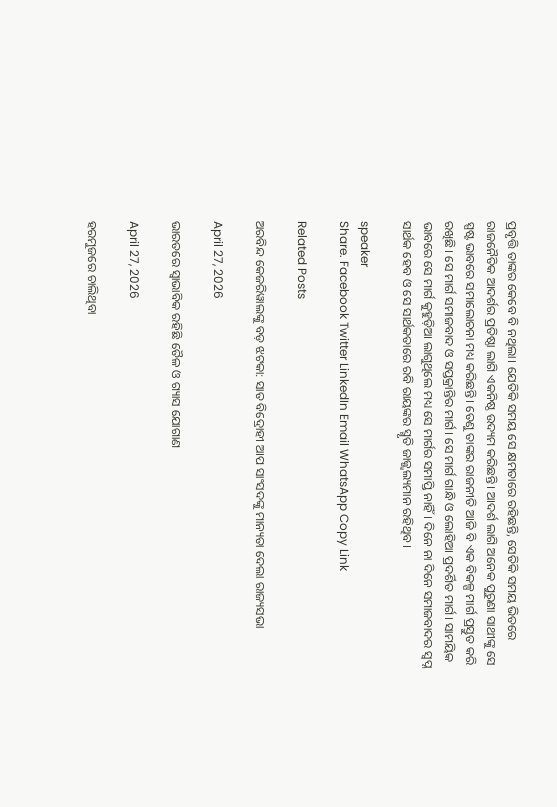ପ୍ରବୃତ୍ତି ତାଙ୍କର କେବେ ବି ନଥିଲା। ଯେତିକି ସମୟ ସେ କ୍ଷମତାରେ ରହିଛନ୍ତି, ସେତିକି ସମୟ ଭିତରେ ରାଜନୈତିକ ଆଦର୍ଶର ପ୍ରତିଷ୍ଠା ଲାଗି ଏକନିଷ୍ଠ ଉଦ୍ୟମ କରିଛନ୍ତି। ଆଦର୍ଶ ଲାଗି ଅନେକ ପୁରୁଣା ସାଥୀଙ୍କୁ ସେ ସ୍ପଷ୍ଟ ଭାବରେ ସମାଲୋଚନା ମଧ୍ୟ କରିଛନ୍ତି। ତେଣୁ ତାଙ୍କର ରାଜନୀତି ଆଜି ବି ଏକ ବିକଳ୍ପ ମାର୍ଗ ପ୍ରସ୍ତୁତ କରି ରଖିଛି। ସେ ମାର୍ଗ ସମାଜବାଦ ଓ ସପ୍ତକ୍ରାନ୍ତିର ମାର୍ଗ। ସେ ମାର୍ଗ ଗାନ୍ଧି ଓ ଲୋହିଆ ପ୍ରଦର୍ଶିତ ମାର୍ଗ। ସାମୟିକ ଭାବରେ ସେ ମାର୍ଗ କୁହୁଡ଼ିଆ ଲାଗୁଥିଲେ ମଧ୍ୟ ସେ ମାର୍ଗର ସମାପ୍ତି ନାହିଁ। ଦିନେ ନା ଦିନେ ସମାଜବାଦର ସ୍ବପ୍ନ ସାର୍ଥକ ହେବ ଓ ସେ ସାର୍ଥକତାରେ ରବି ରାୟଙ୍କର ସ୍ମୃତି ଜାଜ୍ଜ୍ବଲ୍ୟମାନ ରହିଥିବ।

speaker
Share. Facebook Twitter LinkedIn Email WhatsApp Copy Link

Related Posts

ଅରବିନ୍ଦ କେଜରିୱାଲଙ୍କୁ ବଡ଼ ଝଟକା: ସାତ ବିଦ୍ରୋହୀ ଆପ ସାଂସଦଙ୍କୁ ମାନ୍ୟତା ଦେଲା ରାଜ୍ୟସଭା

April 27, 2026

ଭାରତରେ ସ୍ୱାଭାବିକ ରହିଛି ତୈଳ ଓ ଗ୍ୟାସ ଯୋଗାଣ

April 27, 2026

ହରମୁଜରେ ଚାଲିଥିବା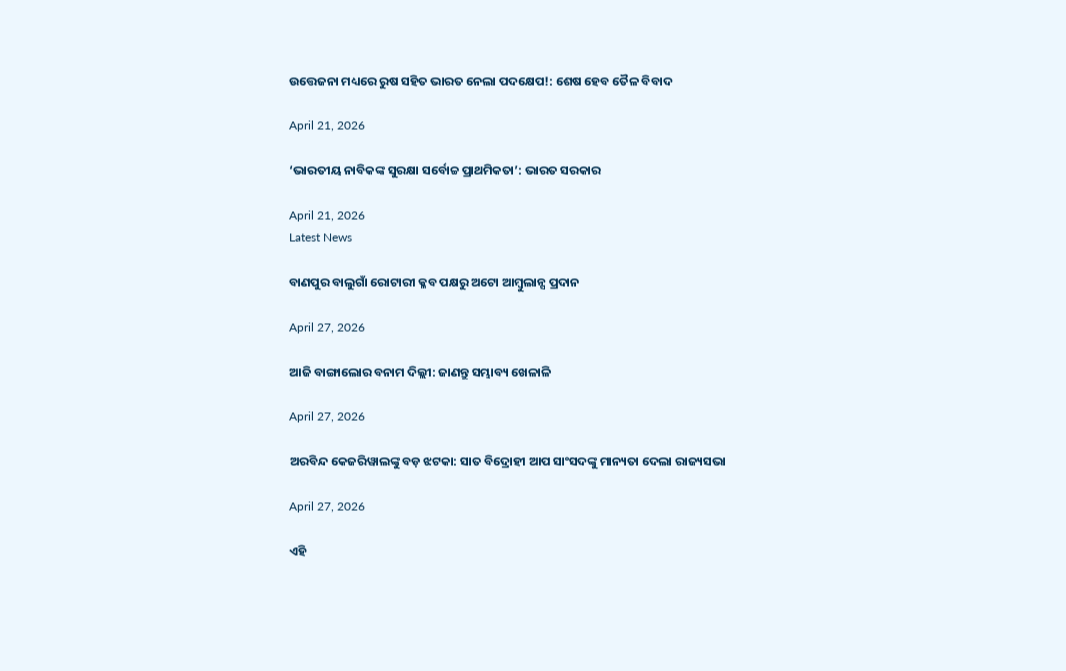ଉତ୍ତେଜନା ମଧ୍ୟରେ ରୁଷ ସହିତ ଭାରତ ନେଲା ପଦକ୍ଷେପ!: ଶେଷ ହେବ ତୈଳ ବିବାଦ

April 21, 2026

‘ଭାରତୀୟ ନାବିକଙ୍କ ସୁରକ୍ଷା ସର୍ବୋଚ୍ଚ ପ୍ରାଥମିକତା’: ଭାରତ ସରକାର

April 21, 2026
Latest News

ବାଣପୁର ବାଲୁଗାଁ ରୋଟାରୀ କ୍ଳବ ପକ୍ଷରୁ ଅଟୋ ଆମ୍ବୁଲାନ୍ସ ପ୍ରଦାନ

April 27, 2026

ଆଜି ବାଙ୍ଗାଲୋର ବନାମ ଦିଲ୍ଲୀ: ଜାଣନ୍ତୁ ସମ୍ଭାବ୍ୟ ଖେଳାଳି

April 27, 2026

ଅରବିନ୍ଦ କେଜରିୱାଲଙ୍କୁ ବଡ଼ ଝଟକା: ସାତ ବିଦ୍ରୋହୀ ଆପ ସାଂସଦଙ୍କୁ ମାନ୍ୟତା ଦେଲା ରାଜ୍ୟସଭା

April 27, 2026

ଏହି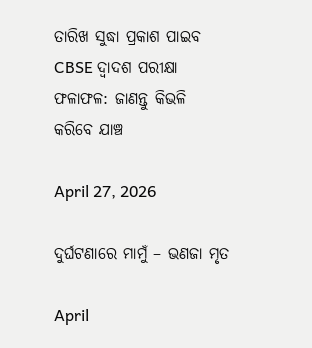ତାରିଖ ସୁଦ୍ଧା ପ୍ରକାଶ ପାଇବ CBSE ଦ୍ୱାଦଶ ପରୀକ୍ଷା ଫଳାଫଳ: ଜାଣନ୍ତୁ କିଭଳି କରିବେ ଯାଞ୍ଚ

April 27, 2026

ଦୁର୍ଘଟଣାରେ ମାମୁଁ – ଭଣଜା ମୃତ

April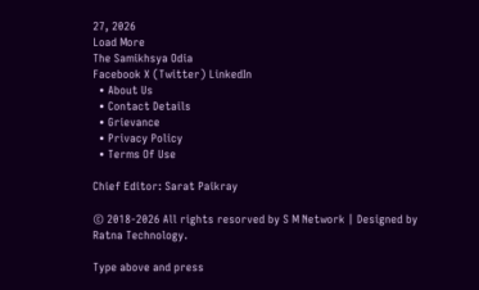27, 2026
Load More
The Samikhsya Odia
Facebook X (Twitter) LinkedIn
  • About Us
  • Contact Details
  • Grievance
  • Privacy Policy
  • Terms Of Use

Chief Editor: Sarat Paikray

© 2018-2026 All rights resorved by S M Network | Designed by Ratna Technology.

Type above and press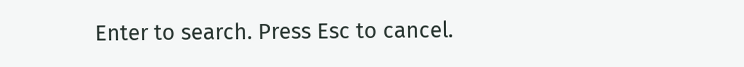Enter to search. Press Esc to cancel.